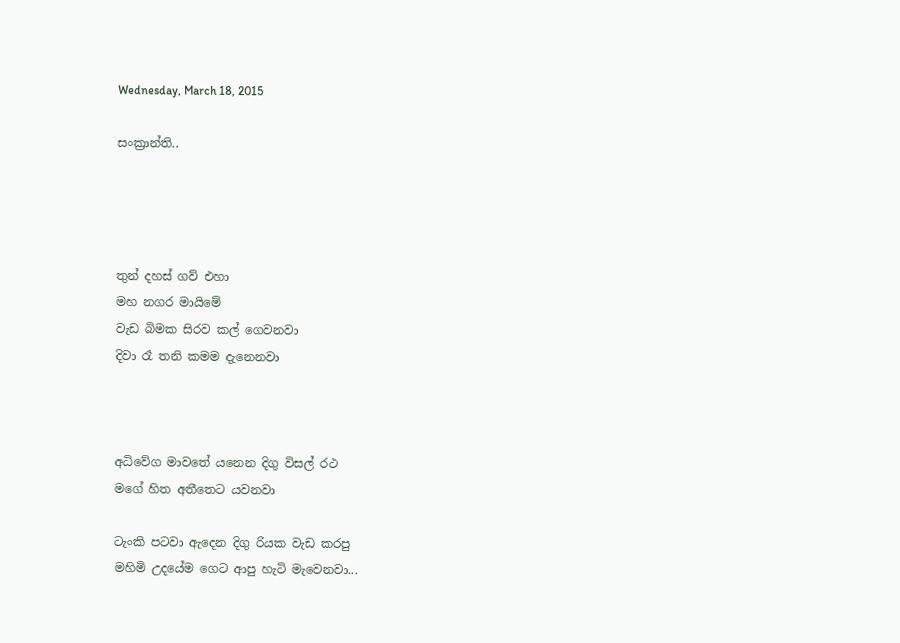Wednesday, March 18, 2015

සංක්‍රාන්ති..




තුන් දහස් ගව් එහා
මහ නගර මායිමේ
වැඩ බිමක සිරව කල් ගෙවනවා
දිවා රෑ තනි කමම දැනෙනවා



අධිවේග මාවතේ යනෙන දිගු විසල් රථ
මගේ හිත අතීතෙට යවනවා

ටැංකි පටවා ඇදෙන දිගු රියක වැඩ කරපු
මහිමි උදයේම ගෙට ආපු හැටි මැවෙනවා...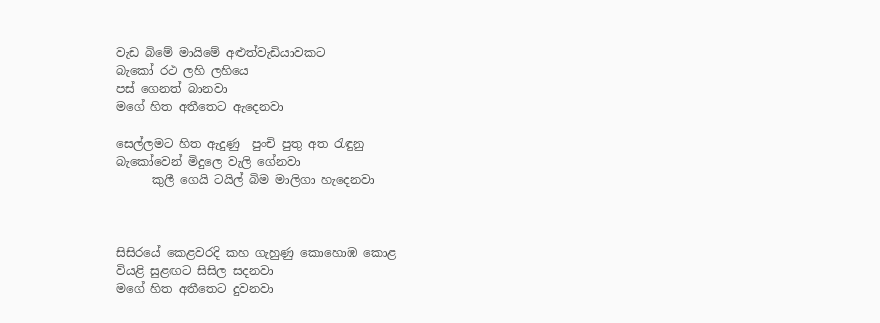වැඩ බිමේ මායිමේ අළුත්වැඩියාවකට
බැකෝ රථ ලහි ලහියෙ
පස් ගෙනත් බානවා
මගේ හිත අතීතෙට ඇදෙනවා

සෙල්ලමට හිත ඇදුණු  පුංචි පුතු අත රැඳුනු
බැකෝවෙන් මිදුලෙ වැලි ගේනවා
      කුලී ගෙයි ටයිල් බිම මාලිගා හැදෙනවා



සිසිරයේ කෙළවරදි කහ ගැහුණු කොහොඹ කොළ
වියළි සුළඟට සිසිල සදනවා
මගේ හිත අතීතෙට දුවනවා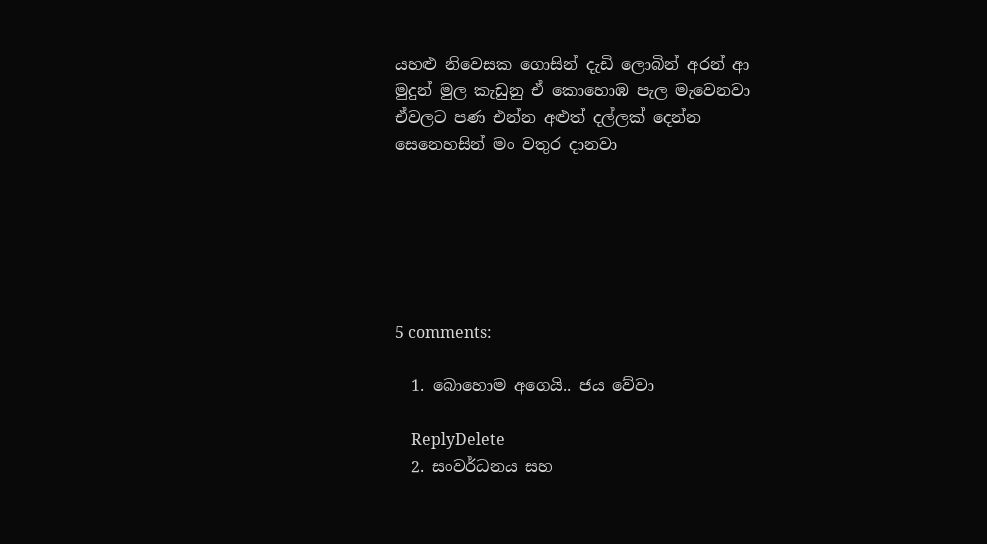යහළු නිවෙසක ගොසින් දැඩි ලොබින් අරන් ආ
මුදුන් මුල කැඩුනු ඒ කොහොඹ පැල මැවෙනවා
ඒවලට පණ එන්න අළුත් දල්ලක් දෙන්න
සෙනෙහසින් මං වතුර දානවා






5 comments:

  1. බොහොම අගෙයි.. ජය වේවා

    ReplyDelete
  2. සංවර්ධනය සහ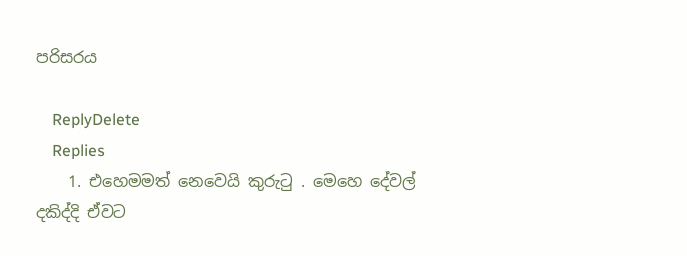පරිසරය

    ReplyDelete
    Replies
    1. එහෙමමත් නෙවෙයි කුරුටු . මෙහෙ දේවල් දකිද්දි ඒවට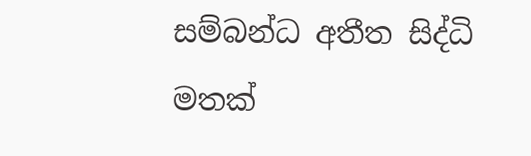සම්බන්ධ අතීත සිද්ධි මතක්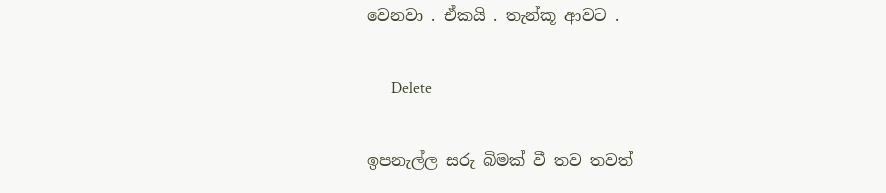වෙනවා . ඒකයි . තැන්කූ ආවට .

      Delete

ඉපනැල්ල සරු බිමක් වී තව තවත්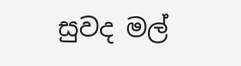සුවද මල්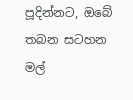පූදින්නට, ඔබේ තබන සටහන මල්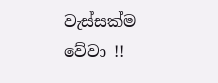වැස්සක්ම වේවා !!